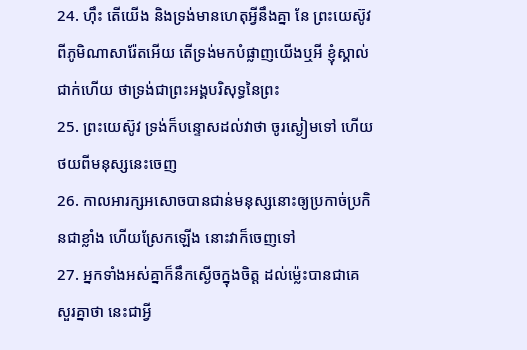24. ហ៊ឹះ តើយើង និងទ្រង់មានហេតុអ្វីនឹងគ្នា នែ ព្រះយេស៊ូវពីភូមិណាសារ៉ែតអើយ តើទ្រង់មកបំផ្លាញយើងឬអី ខ្ញុំស្គាល់ជាក់ហើយ ថាទ្រង់ជាព្រះអង្គបរិសុទ្ធនៃព្រះ
25. ព្រះយេស៊ូវ ទ្រង់ក៏បន្ទោសដល់វាថា ចូរស្ងៀមទៅ ហើយថយពីមនុស្សនេះចេញ
26. កាលអារក្សអសោចបានជាន់មនុស្សនោះឲ្យប្រកាច់ប្រកិនជាខ្លាំង ហើយស្រែកឡើង នោះវាក៏ចេញទៅ
27. អ្នកទាំងអស់គ្នាក៏នឹកស្ងើចក្នុងចិត្ត ដល់ម៉្លេះបានជាគេសួរគ្នាថា នេះជាអ្វី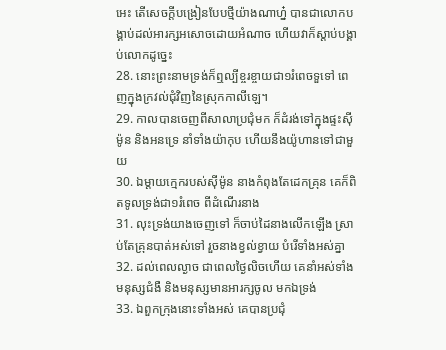អេះ តើសេចក្តីបង្រៀនបែបថ្មីយ៉ាងណាហ្ន៎ បានជាលោកបង្គាប់ដល់អារក្សអសោចដោយអំណាច ហើយវាក៏ស្តាប់បង្គាប់លោកដូច្នេះ
28. នោះព្រះនាមទ្រង់ក៏ឮល្បីខ្ចរខ្ចាយជា១រំពេចទួទៅ ពេញក្នុងក្រវល់ជុំវិញនៃស្រុកកាលីឡេ។
29. កាលបានចេញពីសាលាប្រជុំមក ក៏ដំរង់ទៅក្នុងផ្ទះស៊ីម៉ូន និងអនទ្រេ នាំទាំងយ៉ាកុប ហើយនឹងយ៉ូហានទៅជាមួយ
30. ឯម្តាយក្មេករបស់ស៊ីម៉ូន នាងកំពុងតែដេកគ្រុន គេក៏ពិតទូលទ្រង់ជា១រំពេច ពីដំណើរនាង
31. លុះទ្រង់យាងចេញទៅ ក៏ចាប់ដៃនាងលើកឡើង ស្រាប់តែគ្រុនបាត់អស់ទៅ រួចនាងខ្វល់ខ្វាយ បំរើទាំងអស់គ្នា
32. ដល់ពេលល្ងាច ជាពេលថ្ងៃលិចហើយ គេនាំអស់ទាំងមនុស្សជំងឺ និងមនុស្សមានអារក្សចូល មកឯទ្រង់
33. ឯពួកក្រុងនោះទាំងអស់ គេបានប្រជុំ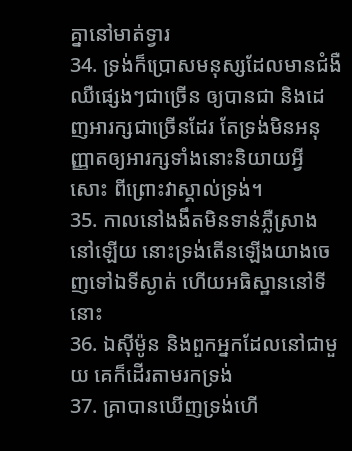គ្នានៅមាត់ទ្វារ
34. ទ្រង់ក៏ប្រោសមនុស្សដែលមានជំងឺឈឺផ្សេងៗជាច្រើន ឲ្យបានជា និងដេញអារក្សជាច្រើនដែរ តែទ្រង់មិនអនុញ្ញាតឲ្យអារក្សទាំងនោះនិយាយអ្វីសោះ ពីព្រោះវាស្គាល់ទ្រង់។
35. កាលនៅងងឹតមិនទាន់ភ្លឺស្រាងនៅឡើយ នោះទ្រង់តើនឡើងយាងចេញទៅឯទីស្ងាត់ ហើយអធិស្ឋាននៅទីនោះ
36. ឯស៊ីម៉ូន និងពួកអ្នកដែលនៅជាមួយ គេក៏ដើរតាមរកទ្រង់
37. គ្រាបានឃើញទ្រង់ហើ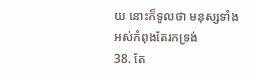យ នោះក៏ទូលថា មនុស្សទាំងអស់កំពុងតែរកទ្រង់
38. តែ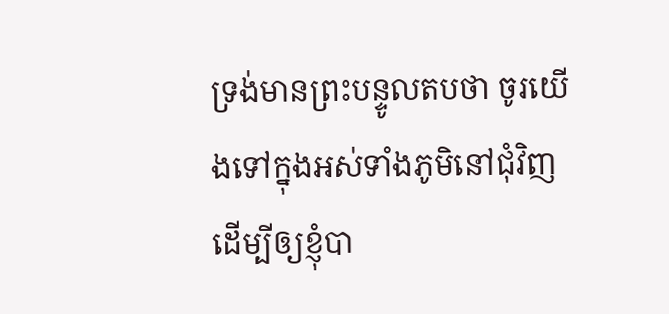ទ្រង់មានព្រះបន្ទូលតបថា ចូរយើងទៅក្នុងអស់ទាំងភូមិនៅជុំវិញ ដើម្បីឲ្យខ្ញុំបា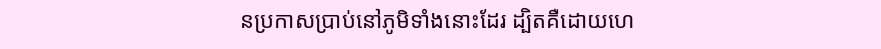នប្រកាសប្រាប់នៅភូមិទាំងនោះដែរ ដ្បិតគឺដោយហេ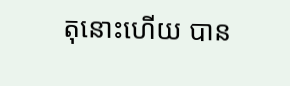តុនោះហើយ បាន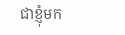ជាខ្ញុំមក